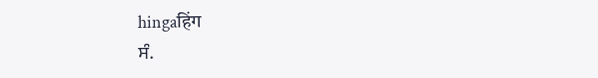hingaहिंग
ਸੰ.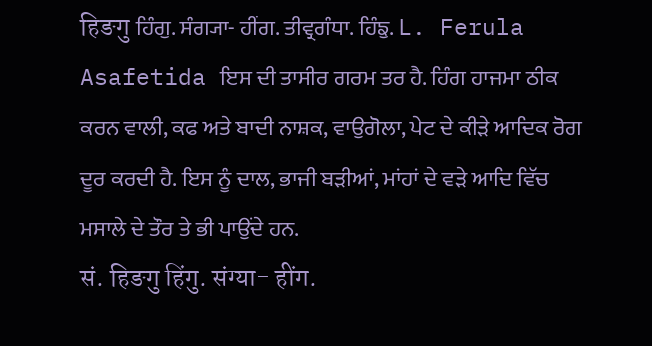हिङगु ਹਿੰਗੁ. ਸੰਗ੍ਯਾ- ਹੀਂਗ. ਤੀਵ੍ਰਗੰਧਾ. ਹਿੰਙੁ. L. Ferula Asafetida ਇਸ ਦੀ ਤਾਸੀਰ ਗਰਮ ਤਰ ਹੈ. ਹਿੰਗ ਹਾਜਮਾ ਠੀਕ ਕਰਨ ਵਾਲੀ, ਕਫ ਅਤੇ ਬਾਦੀ ਨਾਸ਼ਕ, ਵਾਉਗੋਲਾ, ਪੇਟ ਦੇ ਕੀੜੇ ਆਦਿਕ ਰੋਗ ਦੂਰ ਕਰਦੀ ਹੈ. ਇਸ ਨੂੰ ਦਾਲ, ਭਾਜੀ ਬੜੀਆਂ, ਮਾਂਹਾਂ ਦੇ ਵੜੇ ਆਦਿ ਵਿੱਚ ਮਸਾਲੇ ਦੇ ਤੌਰ ਤੇ ਭੀ ਪਾਉਂਦੇ ਹਨ.
सं. हिङगु हिंगु. संग्या- हींग.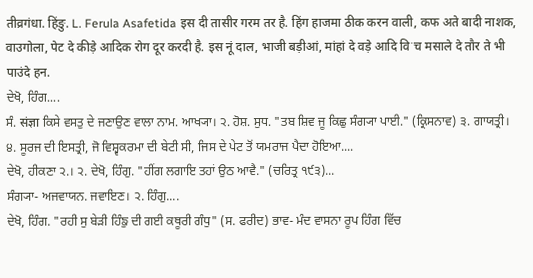तीव्रगंधा. हिंङु. L. Ferula Asafetida इस दी तासीर गरम तर है. हिंग हाजमा ठीक करन वाली, कफ अते बादी नाशक, वाउगोला, पेट दे कीड़े आदिक रोग दूर करदी है. इस नूं दाल, भाजी बड़ीआं, मांहां दे वड़े आदि विॱच मसाले दे तौर ते भी पाउंदे हन.
ਦੇਖੋ, ਹਿੰਗ....
ਸੰ. संज्ञा ਕਿਸੇ ਵਸਤੁ ਦੇ ਜਣਾਉਣ ਵਾਲਾ ਨਾਮ. ਆਖ੍ਯਾ। ੨. ਹੋਸ਼. ਸੁਧ. "ਤਬ ਸ਼ਿਵ ਜੂ ਕਿਛੁ ਸੰਗ੍ਯਾ ਪਾਈ." (ਕ੍ਰਿਸਨਾਵ) ੩. ਗਾਯਤ੍ਰੀ। ੪. ਸੂਰਜ ਦੀ ਇਸਤ੍ਰੀ, ਜੋ ਵਿਸ਼੍ਵਕਰਮਾ ਦੀ ਬੇਟੀ ਸੀ, ਜਿਸ ਦੇ ਪੇਟ ਤੋਂ ਯਮਰਾਜ ਪੈਦਾ ਹੋਇਆ....
ਦੇਖੋ, ਹੀਕਣਾ ੨.। ੨. ਦੇਖੋ, ਹਿੰਗੁ. "ਹੀਂਗ ਲਗਾਇ ਤਹਾਂ ਉਠ ਆਵੈ." (ਚਰਿਤ੍ਰ ੧੯੩)...
ਸੰਗ੍ਯਾ- ਅਜਵਾਯਨ. ਜਵਾਇਣ। ੨. ਹਿੰਗੁ....
ਦੇਖੋ, ਹਿੰਗ. "ਰਹੀ ਸੁ ਬੇੜੀ ਹਿੰਙੁ ਦੀ ਗਈ ਕਥੂਰੀ ਗੰਧੁ" (ਸ. ਫਰੀਦ) ਭਾਵ- ਮੰਦ ਵਾਸਨਾ ਰੂਪ ਹਿੰਗ ਵਿੱਚ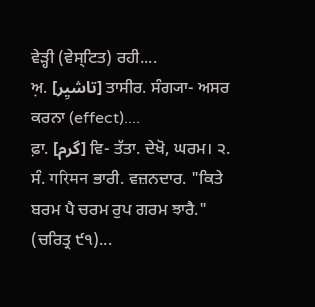ਵੇੜ੍ਹੀ (ਵੇਸ੍ਟਿਤ) ਰਹੀ....
ਅ਼. [تاشیِر] ਤਾਸੀਰ. ਸੰਗ੍ਯਾ- ਅਸਰ ਕਰਨਾ (effect)....
ਫ਼ਾ. [گرم] ਵਿ- ਤੱਤਾ. ਦੇਖੋ, ਘਰਮ। ੨. ਸੰ. गरिमन ਭਾਰੀ. ਵਜ਼ਨਦਾਰ. "ਕਿਤੇ ਬਰਮ ਪੈ ਚਰਮ ਰੁਪ ਗਰਮ ਝਾਰੈ." (ਚਰਿਤ੍ਰ ੯੧)...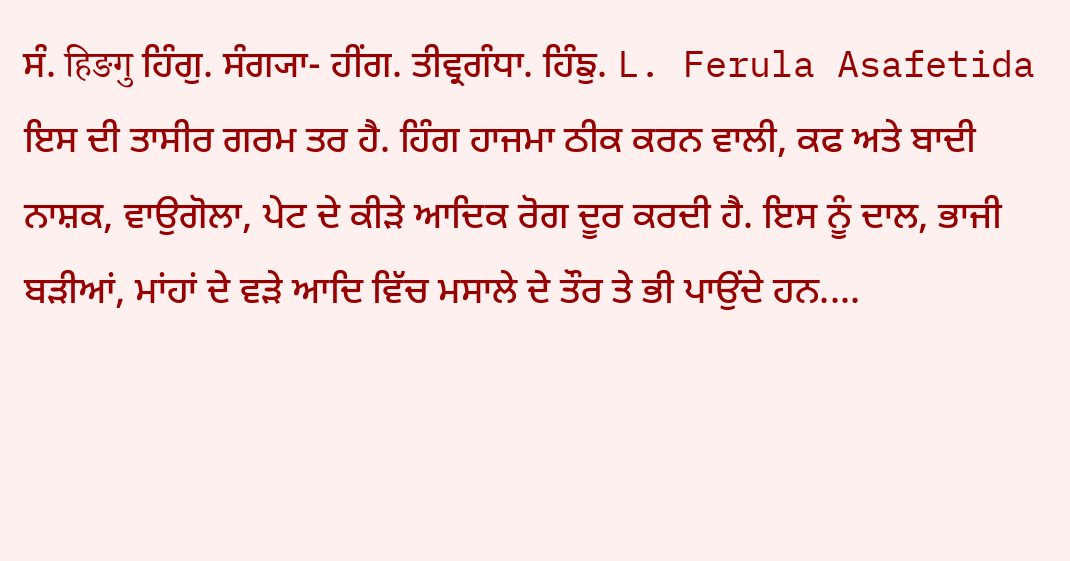ਸੰ. हिङगु ਹਿੰਗੁ. ਸੰਗ੍ਯਾ- ਹੀਂਗ. ਤੀਵ੍ਰਗੰਧਾ. ਹਿੰਙੁ. L. Ferula Asafetida ਇਸ ਦੀ ਤਾਸੀਰ ਗਰਮ ਤਰ ਹੈ. ਹਿੰਗ ਹਾਜਮਾ ਠੀਕ ਕਰਨ ਵਾਲੀ, ਕਫ ਅਤੇ ਬਾਦੀ ਨਾਸ਼ਕ, ਵਾਉਗੋਲਾ, ਪੇਟ ਦੇ ਕੀੜੇ ਆਦਿਕ ਰੋਗ ਦੂਰ ਕਰਦੀ ਹੈ. ਇਸ ਨੂੰ ਦਾਲ, ਭਾਜੀ ਬੜੀਆਂ, ਮਾਂਹਾਂ ਦੇ ਵੜੇ ਆਦਿ ਵਿੱਚ ਮਸਾਲੇ ਦੇ ਤੌਰ ਤੇ ਭੀ ਪਾਉਂਦੇ ਹਨ....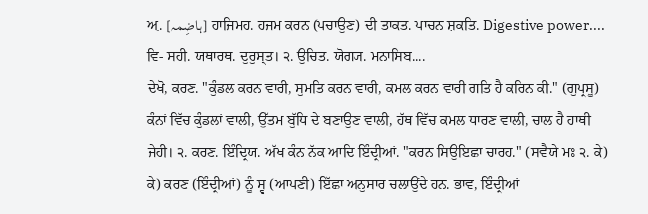ਅ਼. [ہاضِمہ] ਹਾਜਿਮਹ. ਹਜਮ ਕਰਨ (ਪਚਾਉਣ) ਦੀ ਤਾਕਤ. ਪਾਚਨ ਸ਼ਕਤਿ. Digestive power....
ਵਿ- ਸਹੀ. ਯਥਾਰਥ. ਦੁਰੁਸ੍ਤ। ੨. ਉਚਿਤ. ਯੋਗ੍ਯ. ਮਨਾਸਿਬ....
ਦੇਖੋ, ਕਰਣ. "ਕੁੰਡਲ ਕਰਨ ਵਾਰੀ, ਸੁਮਤਿ ਕਰਨ ਵਾਰੀ, ਕਮਲ ਕਰਨ ਵਾਰੀ ਗਤਿ ਹੈ ਕਰਿਨ ਕੀ." (ਗੁਪ੍ਰਸੂ) ਕੰਨਾਂ ਵਿੱਚ ਕੁੰਡਲਾਂ ਵਾਲੀ, ਉੱਤਮ ਬੁੱਧਿ ਦੇ ਬਣਾਉਣ ਵਾਲੀ, ਹੱਥ ਵਿੱਚ ਕਮਲ ਧਾਰਣ ਵਾਲੀ, ਚਾਲ ਹੈ ਹਾਥੀ ਜੇਹੀ। ੨. ਕਰਣ. ਇੰਦ੍ਰਿਯ. ਅੱਖ ਕੰਨ ਨੱਕ ਆਦਿ ਇੰਦ੍ਰੀਆਂ. "ਕਰਨ ਸਿਉਇਛਾ ਚਾਰਹ." (ਸਵੈਯੇ ਮਃ ੨. ਕੇ) ਕੇ) ਕਰਣ (ਇੰਦ੍ਰੀਆਂ) ਨੂੰ ਸ੍ਵ (ਆਪਣੀ) ਇੱਛਾ ਅਨੁਸਾਰ ਚਲਾਉਂਦੇ ਹਨ. ਭਾਵ, ਇੰਦ੍ਰੀਆਂ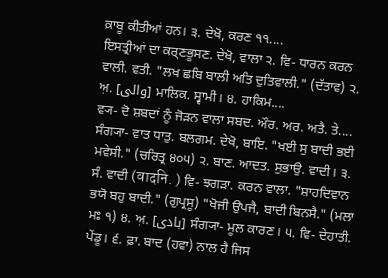ਕ਼ਾਬੂ ਕੀਤੀਆਂ ਹਨ। ੩. ਦੇਖੋ, ਕਰਣ ੧੧....
ਇਸਤ੍ਰੀਆਂ ਦਾ ਕਰ੍ਣਭੂਸਣ. ਦੇਖੋ, ਵਾਲਾ ੨. ਵਿ- ਧਾਰਨ ਕਰਨ ਵਾਲੀ. ਵਤੀ. "ਲਖ ਛਬਿ ਬਾਲੀ ਅਤਿ ਦੁਤਿਵਾਲੀ." (ਦੱਤਾਵ) ੨. ਅ਼. [والی] ਮਾਲਿਕ. ਸ੍ਵਾਮੀ। ੪. ਹਾਕਿਮ....
ਵ੍ਯ- ਦੋ ਸ਼ਬਦਾਂ ਨੂੰ ਜੋੜਨ ਵਾਲਾ ਸਬਦ. ਔਰ. ਅਰ. ਅਤੈ. ਤੇ....
ਸੰਗ੍ਯਾ- ਵਾਤ ਧਾਤੁ. ਬਲਗਮ. ਦੇਖੋ, ਬਾਇ. "ਖਈ ਸੁ ਬਾਦੀ ਭਈ ਮਵੇਸੀ." (ਚਰਿਤ੍ਰ ੪੦੫) ੨. ਬਾਣ. ਆਦਤ. ਸੁਭਾਉ. ਵਾਦੀ। ੩. ਸੰ. ਵਾਦੀ (वादनि. ) ਵਿ- ਝਗੜਾ. ਕਰਨ ਵਾਲਾ. "ਸ਼ਾਹਦਿਵਾਨ ਭਯੋ ਬਹੁ ਬਾਦੀ." (ਗੁਪ੍ਰਸੂ) "ਖੋਜੀ ਉਪਜੈ, ਬਾਦੀ ਬਿਨਸੈ." (ਮਲਾ ਮਃ ੧) ੪. ਅ਼. [بادی] ਸੰਗ੍ਯਾ- ਮੂਲ ਕਾਰਣ। ੫. ਵਿ- ਦੇਹਾਤੀ. ਪੇਂਡੂ। ੬. ਫ਼ਾ. ਬਾਦ (ਹਵਾ) ਨਾਲ ਹੈ ਜਿਸ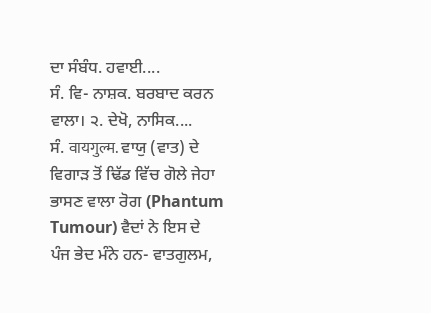ਦਾ ਸੰਬੰਧ. ਹਵਾਈ....
ਸੰ. ਵਿ- ਨਾਸ਼ਕ. ਬਰਬਾਦ ਕਰਨ ਵਾਲਾ। ੨. ਦੇਖੋ, ਨਾਸਿਕ....
ਸੰ. वायगुल्म. ਵਾਯੁ (ਵਾਤ) ਦੇ ਵਿਗਾੜ ਤੋਂ ਢਿੱਡ ਵਿੱਚ ਗੋਲੇ ਜੇਹਾ ਭਾਸਣ ਵਾਲਾ ਰੋਗ (Phantum Tumour) ਵੈਦਾਂ ਨੇ ਇਸ ਦੇ ਪੰਜ ਭੇਦ ਮੰਨੇ ਹਨ- ਵਾਤਗੁਲਮ,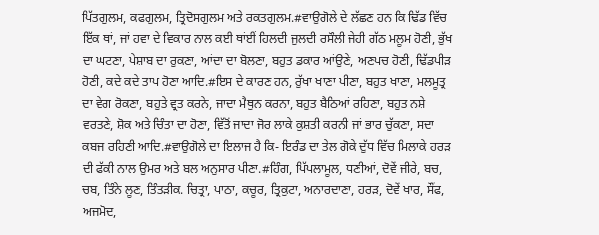ਪਿੱਤਗੁਲਮ, ਕਫਗੁਲਮ, ਤ੍ਰਿਦੋਸਗੁਲਮ ਅਤੇ ਰਕਤਗੁਲਮ.#ਵਾਉਗੋਲੇ ਦੇ ਲੱਛਣ ਹਨ ਕਿ ਢਿੱਡ ਵਿੱਚ ਇੱਕ ਥਾਂ, ਜਾਂ ਹਵਾ ਦੇ ਵਿਕਾਰ ਨਾਲ ਕਈ ਥਾਂਈਂ ਹਿਲਦੀ ਜੁਲਦੀ ਰਸੌਲੀ ਜੇਹੀ ਗੱਠ ਮਲੂਮ ਹੋਣੀ, ਭੁੱਖ ਦਾ ਘਟਣਾ, ਪੇਸ਼ਾਬ ਦਾ ਰੁਕਣਾ, ਆਂਦਾ ਦਾ ਬੋਲਣਾ, ਬਹੁਤ ਡਕਾਰ ਆਂਉਣੇ, ਅਣਪਚ ਹੋਣੀ, ਢਿੱਡਪੀੜ ਹੋਣੀ, ਕਦੇ ਕਦੇ ਤਾਪ ਹੋਣਾ ਆਦਿ.#ਇਸ ਦੇ ਕਾਰਣ ਹਨ, ਰੁੱਖਾ ਖਾਣਾ ਪੀਣਾ, ਬਹੁਤ ਖਾਣਾ, ਮਲਮੂਤ੍ਰ ਦਾ ਵੇਗ ਰੋਕਣਾ, ਬਹੁਤੇ ਵ੍ਰਤ ਕਰਨੇ, ਜਾਦਾ ਮੈਥੁਨ ਕਰਨਾ, ਬਹੁਤ ਬੈਠਿਆਂ ਰਹਿਣਾ, ਬਹੁਤ ਨਸ਼ੇ ਵਰਤਣੇ, ਸ਼ੋਕ ਅਤੇ ਚਿੰਤਾ ਦਾ ਹੋਣਾ, ਵਿੱਤੋਂ ਜਾਦਾ ਜੋਰ ਲਾਕੇ ਕੁਸ਼ਤੀ ਕਰਨੀ ਜਾਂ ਭਾਰ ਚੁੱਕਣਾ, ਸਦਾ ਕਬਜ ਰਹਿਣੀ ਆਦਿ.#ਵਾਉਗੋਲੇ ਦਾ ਇਲਾਜ ਹੈ ਕਿ- ਇਰੰਡ ਦਾ ਤੇਲ ਗੋਕੇ ਦੁੱਧ ਵਿੱਚ ਮਿਲਾਕੇ ਹਰੜ ਦੀ ਫੱਕੀ ਨਾਲ ਉਮਰ ਅਤੇ ਬਲ ਅਨੁਸਾਰ ਪੀਣਾ.#ਹਿੰਗ, ਪਿੱਪਲਾਮੂਲ, ਧਣੀਆਂ, ਦੋਵੇਂ ਜੀਰੇ, ਬਚ, ਚਬ, ਤਿੰਨੇ ਲੂਣ, ਤਿੰਤੜੀਕ. ਚਿਤ੍ਰਾ, ਪਾਠਾ, ਕਚੂਰ, ਤ੍ਰਿਕੁਟਾ, ਅਨਾਰਦਾਣਾ, ਹਰੜ, ਦੋਵੇਂ ਖਾਰ, ਸੌਂਫ, ਅਜਮੋਦ,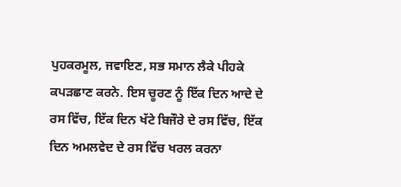ਪੁਹਕਰਮੂਲ, ਜਵਾਇਣ, ਸਭ ਸਮਾਨ ਲੈਕੇ ਪੀਹਕੇ ਕਪੜਛਾਣ ਕਰਨੇ. ਇਸ ਚੂਰਣ ਨੂੰ ਇੱਕ ਦਿਨ ਆਦੇ ਦੇ ਰਸ ਵਿੱਚ, ਇੱਕ ਦਿਨ ਖੱਟੇ ਬਿਜੌਰੇ ਦੇ ਰਸ ਵਿੱਚ, ਇੱਕ ਦਿਨ ਅਮਲਵੇਦ ਦੇ ਰਸ ਵਿੱਚ ਖਰਲ ਕਰਨਾ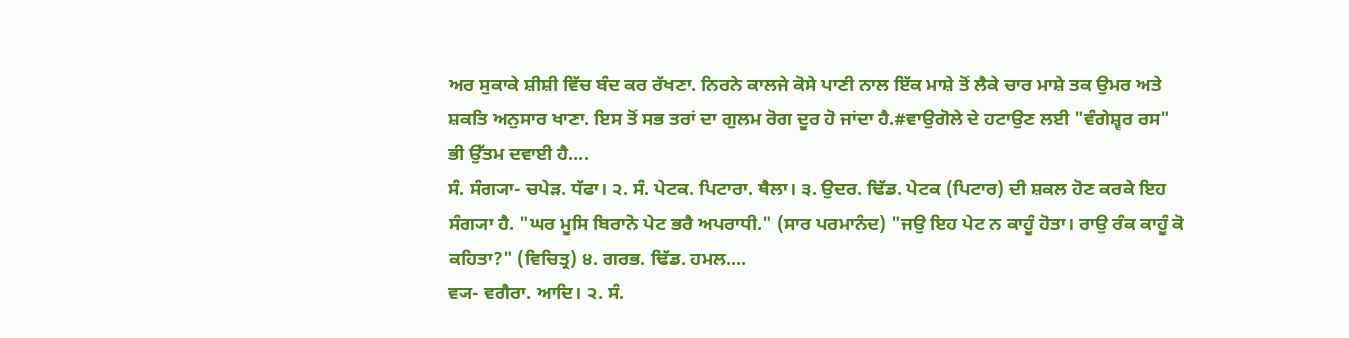ਅਰ ਸੁਕਾਕੇ ਸ਼ੀਸ਼ੀ ਵਿੱਚ ਬੰਦ ਕਰ ਰੱਖਣਾ. ਨਿਰਨੇ ਕਾਲਜੇ ਕੋਸੇ ਪਾਣੀ ਨਾਲ ਇੱਕ ਮਾਸ਼ੇ ਤੋਂ ਲੈਕੇ ਚਾਰ ਮਾਸ਼ੇ ਤਕ ਉਮਰ ਅਤੇ ਸ਼ਕਤਿ ਅਨੁਸਾਰ ਖਾਣਾ. ਇਸ ਤੋਂ ਸਭ ਤਰਾਂ ਦਾ ਗੁਲਮ ਰੋਗ ਦੂਰ ਹੋ ਜਾਂਦਾ ਹੈ.#ਵਾਉਗੋਲੇ ਦੇ ਹਟਾਉਣ ਲਈ "ਵੰਗੇਸ਼੍ਵਰ ਰਸ" ਭੀ ਉੱਤਮ ਦਵਾਈ ਹੈ....
ਸੰ. ਸੰਗ੍ਯਾ- ਚਪੇੜ. ਧੱਫਾ। ੨. ਸੰ. ਪੇਟਕ. ਪਿਟਾਰਾ. ਥੈਲਾ। ੩. ਉਦਰ. ਢਿੱਡ. ਪੇਟਕ (ਪਿਟਾਰ) ਦੀ ਸ਼ਕਲ ਹੋਣ ਕਰਕੇ ਇਹ ਸੰਗ੍ਯਾ ਹੈ. "ਘਰ ਮੂਸਿ ਬਿਰਾਨੋ ਪੇਟ ਭਰੈ ਅਪਰਾਧੀ." (ਸਾਰ ਪਰਮਾਨੰਦ) "ਜਉ ਇਹ ਪੇਟ ਨ ਕਾਹੂੰ ਹੋਤਾ। ਰਾਉ ਰੰਕ ਕਾਹੂੰ ਕੋ ਕਹਿਤਾ?" (ਵਿਚਿਤ੍ਰ) ੪. ਗਰਭ. ਢਿੱਡ. ਹਮਲ....
ਵ੍ਯ- ਵਗੈਰਾ. ਆਦਿ। ੨. ਸੰ.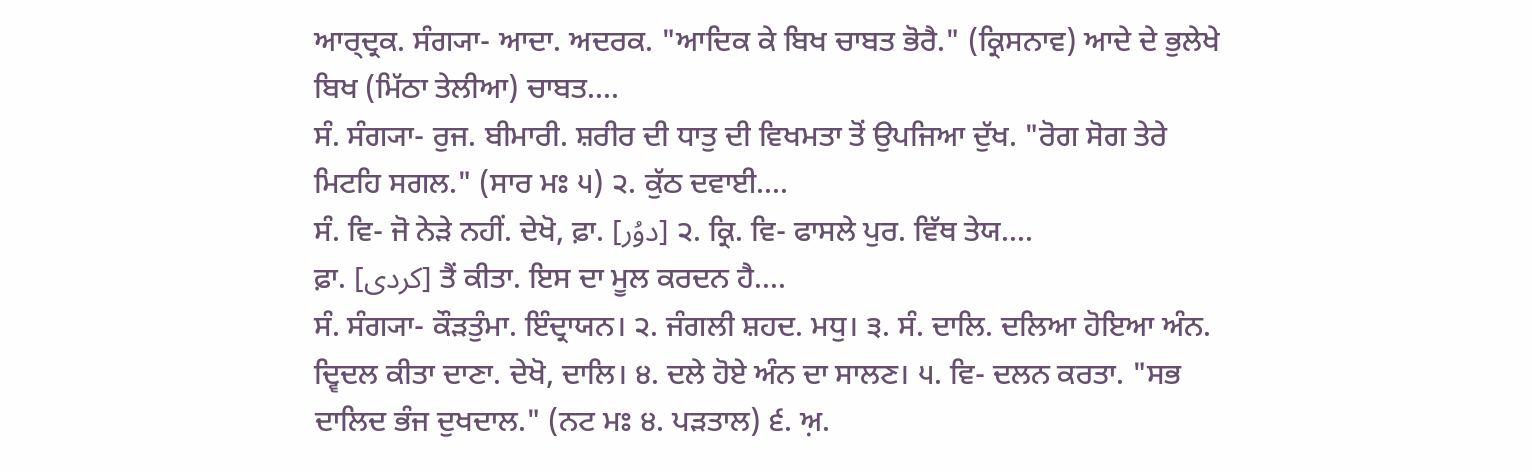ਆਰ੍ਦ੍ਰਕ. ਸੰਗ੍ਯਾ- ਆਦਾ. ਅਦਰਕ. "ਆਦਿਕ ਕੇ ਬਿਖ ਚਾਬਤ ਭੋਰੈ." (ਕ੍ਰਿਸਨਾਵ) ਆਦੇ ਦੇ ਭੁਲੇਖੇ ਬਿਖ (ਮਿੱਠਾ ਤੇਲੀਆ) ਚਾਬਤ....
ਸੰ. ਸੰਗ੍ਯਾ- ਰੁਜ. ਬੀਮਾਰੀ. ਸ਼ਰੀਰ ਦੀ ਧਾਤੁ ਦੀ ਵਿਖਮਤਾ ਤੋਂ ਉਪਜਿਆ ਦੁੱਖ. "ਰੋਗ ਸੋਗ ਤੇਰੇ ਮਿਟਹਿ ਸਗਲ." (ਸਾਰ ਮਃ ੫) ੨. ਕੁੱਠ ਦਵਾਈ....
ਸੰ. ਵਿ- ਜੋ ਨੇੜੇ ਨਹੀਂ. ਦੇਖੋ, ਫ਼ਾ. [دوُر] ੨. ਕ੍ਰਿ. ਵਿ- ਫਾਸਲੇ ਪੁਰ. ਵਿੱਥ ਤੇਯ....
ਫ਼ਾ. [کردی] ਤੈਂ ਕੀਤਾ. ਇਸ ਦਾ ਮੂਲ ਕਰਦਨ ਹੈ....
ਸੰ. ਸੰਗ੍ਯਾ- ਕੌੜਤੁੰਮਾ. ਇੰਦ੍ਰਾਯਨ। ੨. ਜੰਗਲੀ ਸ਼ਹਦ. ਮਧੁ। ੩. ਸੰ. ਦਾਲਿ. ਦਲਿਆ ਹੋਇਆ ਅੰਨ. ਦ੍ਵਿਦਲ ਕੀਤਾ ਦਾਣਾ. ਦੇਖੋ, ਦਾਲਿ। ੪. ਦਲੇ ਹੋਏ ਅੰਨ ਦਾ ਸਾਲਣ। ੫. ਵਿ- ਦਲਨ ਕਰਤਾ. "ਸਭ ਦਾਲਿਦ ਭੰਜ ਦੁਖਦਾਲ." (ਨਟ ਮਃ ੪. ਪੜਤਾਲ) ੬. ਅ਼.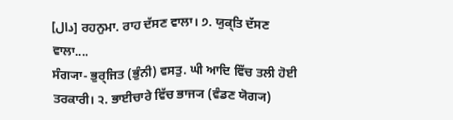[دال] ਰਹਨੁਮਾ. ਰਾਹ ਦੱਸਣ ਵਾਲਾ। ੭. ਯੁਕ੍ਤਿ ਦੱਸਣ ਵਾਲਾ....
ਸੰਗ੍ਯਾ- ਭੁਰ੍ਜਿਤ (ਭੁੰਨੀ) ਵਸਤੁ. ਘੀ ਆਦਿ ਵਿੱਚ ਤਲੀ ਹੋਈ ਤਰਕਾਰੀ। ੨. ਭਾਈਚਾਰੇ ਵਿੱਚ ਭਾਜ੍ਯ (ਵੰਡਣ ਯੋਗ੍ਯ)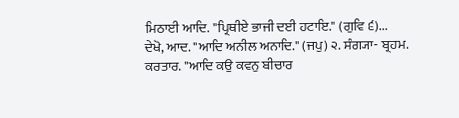ਮਿਠਾਈ ਆਦਿ. "ਪ੍ਰਿਥੀਏ ਭਾਜੀ ਦਈ ਹਟਾਇ." (ਗੁਵਿ ੬)...
ਦੇਖੋ, ਆਦ. "ਆਦਿ ਅਨੀਲ ਅਨਾਦਿ." (ਜਪੁ) ੨. ਸੰਗ੍ਯਾ- ਬ੍ਰਹਮ. ਕਰਤਾਰ. "ਆਦਿ ਕਉ ਕਵਨੁ ਬੀਚਾਰ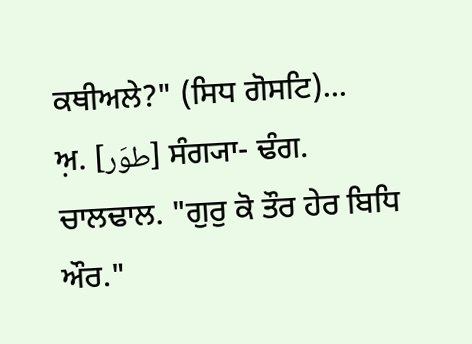ਕਥੀਅਲੇ?" (ਸਿਧ ਗੋਸਟਿ)...
ਅ਼. [طوَر] ਸੰਗ੍ਯਾ- ਢੰਗ. ਚਾਲਢਾਲ. "ਗੁਰੁ ਕੋ ਤੌਰ ਹੇਰ ਬਿਧਿ ਔਰ."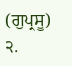(ਗੁਪ੍ਰਸੂ) ੨.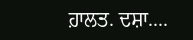ਹ਼ਾਲਤ. ਦਸ਼ਾ....